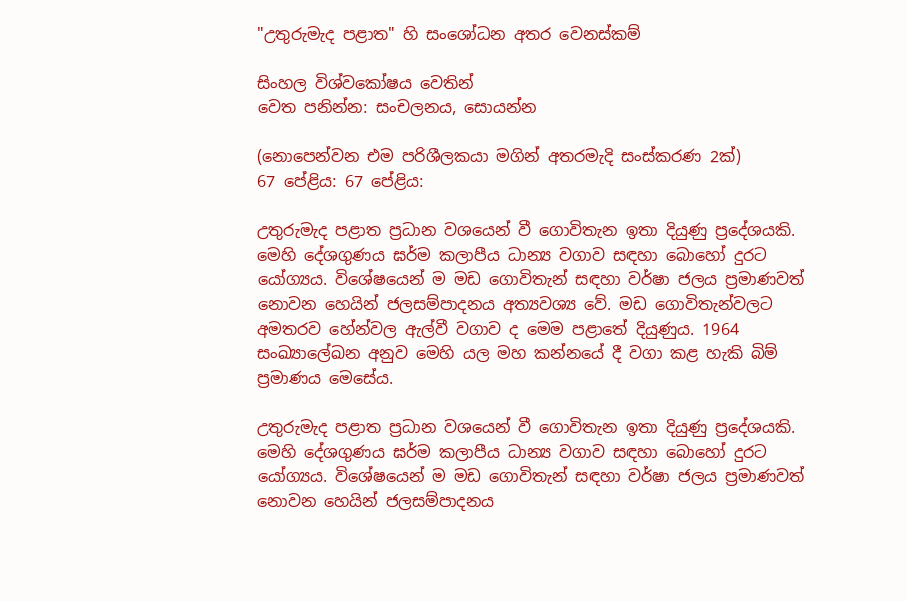"උතුරුමැද පළාත" හි සංශෝධන අතර වෙනස්කම්

සිංහල විශ්වකෝෂය වෙතින්
වෙත පනින්න: සංචලනය, සොයන්න

(නොපෙන්වන එම පරිශීලකයා මගින් අතරමැදි සංස්කරණ 2ක්)
67 පේළිය: 67 පේළිය:

උතුරුමැද පළාත ප්‍රධාන වශයෙන් වී ගොවිතැන ඉතා දියුණු ප්‍රදේශයකි. මෙහි දේශගුණය ඝර්ම කලාපීය ධාන්‍ය වගාව සඳහා බොහෝ දුරට යෝග්‍යය. විශේෂයෙන් ම මඩ ගොවිතැන් සඳහා වර්ෂා ජලය ප්‍රමාණවත් නොවන හෙයින් ජලසම්පාදනය අත්‍යවශ්‍ය වේ. මඩ ගොවිතැන්වලට අමතරව හේන්වල ඇල්වී වගාව ද මෙම පළාතේ දියුණුය. 1964 සංඛ්‍යාලේඛන අනුව මෙහි යල මහ කන්නයේ දී වගා කළ හැකි බිම් ප්‍රමාණය මෙසේය.

උතුරුමැද පළාත ප්‍රධාන වශයෙන් වී ගොවිතැන ඉතා දියුණු ප්‍රදේශයකි. මෙහි දේශගුණය ඝර්ම කලාපීය ධාන්‍ය වගාව සඳහා බොහෝ දුරට යෝග්‍යය. විශේෂයෙන් ම මඩ ගොවිතැන් සඳහා වර්ෂා ජලය ප්‍රමාණවත් නොවන හෙයින් ජලසම්පාදනය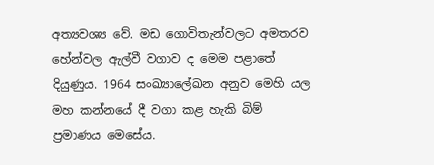අත්‍යවශ්‍ය වේ. මඩ ගොවිතැන්වලට අමතරව හේන්වල ඇල්වී වගාව ද මෙම පළාතේ දියුණුය. 1964 සංඛ්‍යාලේඛන අනුව මෙහි යල මහ කන්නයේ දී වගා කළ හැකි බිම් ප්‍රමාණය මෙසේය.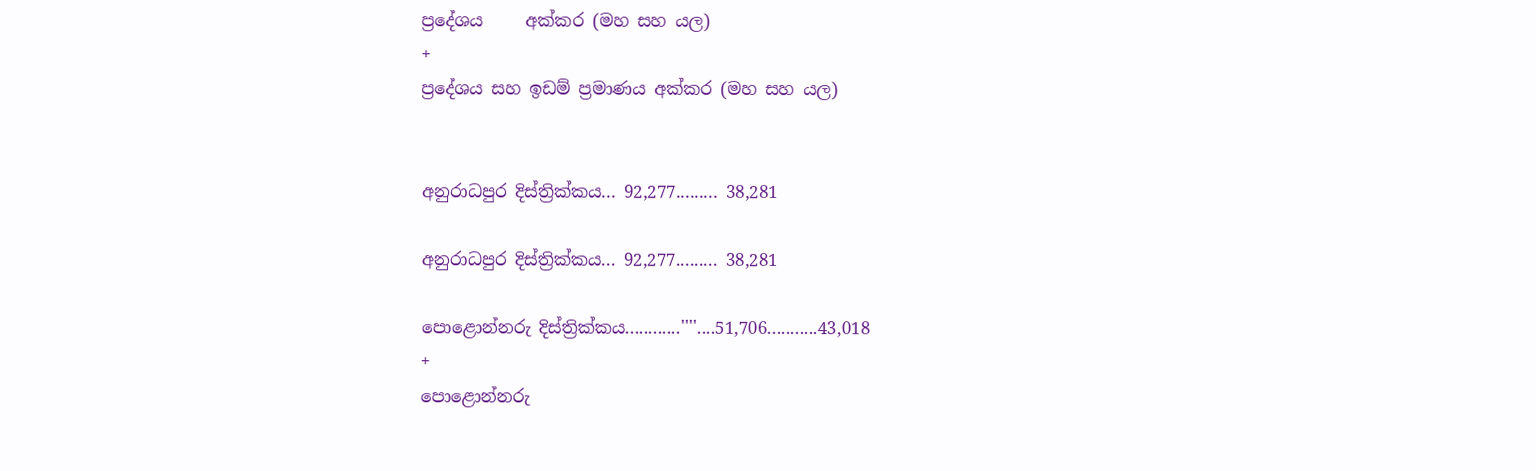ප්‍රදේශය     අක්කර (මහ සහ යල)
+
ප්‍රදේශය සහ ඉඩම් ප්‍රමාණය අක්කර (මහ සහ යල)


අනුරාධපුර දිස්ත්‍රික්කය... 92,277......... 38,281

අනුරාධපුර දිස්ත්‍රික්කය... 92,277......... 38,281

පොළොන්නරු දිස්ත්‍රික්කය............''''....51,706...........43,018
+
පොළොන්නරු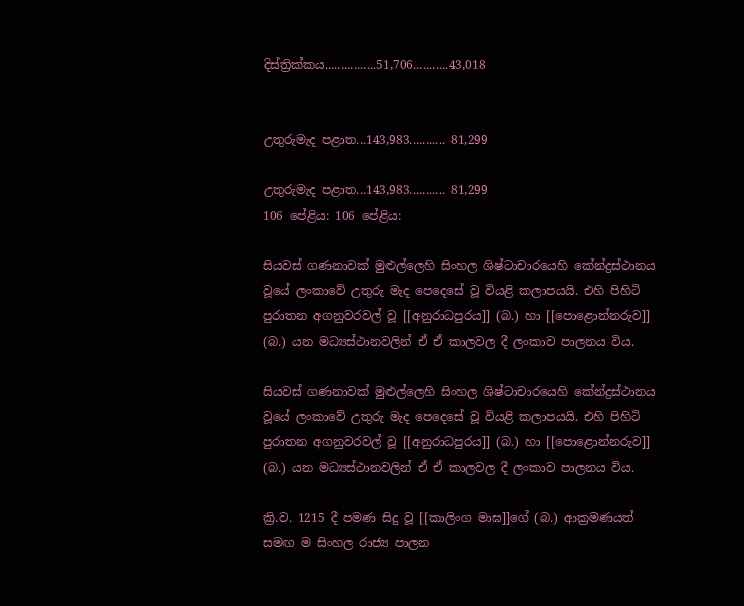දිස්ත්‍රික්කය................51,706...........43,018


උතුරුමැද පළාත...143,983........... 81,299

උතුරුමැද පළාත...143,983........... 81,299
106 පේළිය: 106 පේළිය:

සියවස් ගණනාවක් මුළුල්ලෙහි සිංහල ශිෂ්ටාචාරයෙහි කේන්ද්‍රස්ථානය වූයේ ලංකාවේ උතුරු මැද පෙදෙසේ වූ වියළි කලාපයයි. එහි පිහිටි පුරාතන අගනුවරවල් වූ [[අනුරාධපුරය]] (බ.) හා [[පොළොන්නරුව]] (බ.) යන මධ්‍යස්ථානවලින් ඒ ඒ කාලවල දී ලංකාව පාලනය විය.

සියවස් ගණනාවක් මුළුල්ලෙහි සිංහල ශිෂ්ටාචාරයෙහි කේන්ද්‍රස්ථානය වූයේ ලංකාවේ උතුරු මැද පෙදෙසේ වූ වියළි කලාපයයි. එහි පිහිටි පුරාතන අගනුවරවල් වූ [[අනුරාධපුරය]] (බ.) හා [[පොළොන්නරුව]] (බ.) යන මධ්‍යස්ථානවලින් ඒ ඒ කාලවල දී ලංකාව පාලනය විය.

ක්‍රි.ව. 1215 දී පමණ සිදු වූ [[කාලිංග මාඝ]]ගේ (බ.) ආක්‍රමණයත් සමඟ ම සිංහල රාජ්‍ය පාලන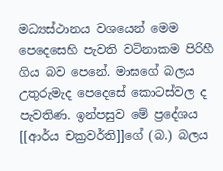මධ්‍යස්ථානය වශයෙන් මෙම පෙදෙසෙහි පැවති වටිනාකම පිරිහී ගිය බව පෙනේ. මාඝගේ බලය උතුරුමැද පෙදෙසේ කොටස්වල ද පැවතිණ. ඉන්පසුව මේ ප්‍රදේශය [[ආර්ය චක්‍රවර්ති]]ගේ (බ.) බලය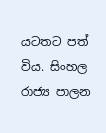යටතට පත් විය. සිංහල රාජ්‍ය පාලන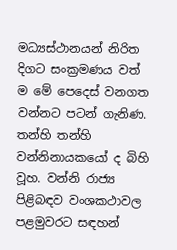මධ්‍යස්ථානයන් නිරිත දිගට සංක්‍රමණය වත් ම මේ පෙදෙස් වනගත වන්නට පටන් ගැනිණ. තන්හි තන්හි වන්නිනායකයෝ ද බිහි වූහ. වන්නි රාජ්‍ය පිළිබඳව වංශකථාවල පළමුවරට සඳහන්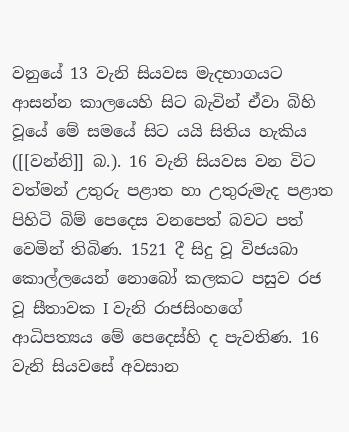වනුයේ 13 වැනි සියවස මැදභාගයට ආසන්න කාලයෙහි සිට බැවින් ඒවා බිහි වූයේ මේ සමයේ සිට යයි සිතිය හැකිය ([[වන්නි]] බ.). 16 වැනි සියවස වන විට වත්මන් උතුරු පළාත හා උතුරුමැද පළාත පිහිටි බිම් පෙදෙස වනපෙත් බවට පත් වෙමින් තිබිණ. 1521 දී සිදු වූ විජයබා කොල්ලයෙන් නොබෝ කලකට පසුව රජ වූ සීතාවක I වැනි රාජසිංහගේ ආධිපත්‍යය මේ පෙදෙස්හි ද පැවතිණ. 16 වැනි සියවසේ අවසාන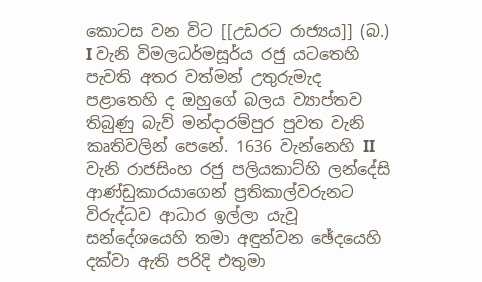කොටස වන විට [[උඩරට රාජ්‍යය]] (බ.) I වැනි විමලධර්මසූර්ය රජු යටතෙහි පැවති අතර වත්මන් උතුරුමැද පළාතෙහි ද ඔහුගේ බලය ව්‍යාප්තව තිබුණු බැව් මන්දාරම්පුර පුවත වැනි කෘතිවලින් පෙනේ. 1636 වැන්නෙහි II වැනි රාජසිංහ රජු පලියකාට්හි ලන්දේසි ආණ්ඩුකාරයාගෙන් ප්‍රතිකාල්වරුනට විරුද්ධව ආධාර ඉල්ලා යැවූ සන්දේශයෙහි තමා අඳුන්වන ඡේදයෙහි දක්වා ඇති පරිදි එතුමා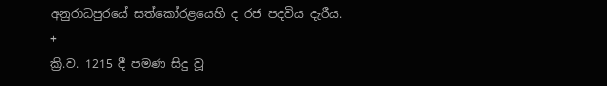අනුරාධපුරයේ සත්කෝරළයෙහි ද රජ පදවිය දැරීය.
+
ක්‍රි.ව. 1215 දී පමණ සිදු වූ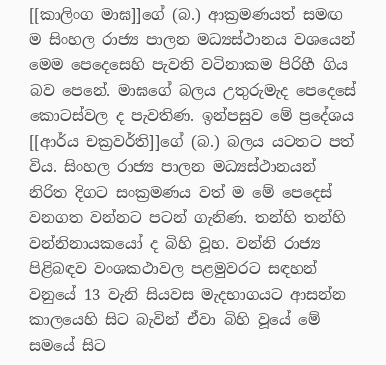[[කාලිංග මාඝ]]ගේ (බ.) ආක්‍රමණයත් සමඟ ම සිංහල රාජ්‍ය පාලන මධ්‍යස්ථානය වශයෙන් මෙම පෙදෙසෙහි පැවති වටිනාකම පිරිහී ගිය බව පෙනේ. මාඝගේ බලය උතුරුමැද පෙදෙසේ කොටස්වල ද පැවතිණ. ඉන්පසුව මේ ප්‍රදේශය [[ආර්ය චක්‍රවර්ති]]ගේ (බ.) බලය යටතට පත් විය. සිංහල රාජ්‍ය පාලන මධ්‍යස්ථානයන් නිරිත දිගට සංක්‍රමණය වත් ම මේ පෙදෙස් වනගත වන්නට පටන් ගැනිණ. තන්හි තන්හි වන්නිනායකයෝ ද බිහි වූහ. වන්නි රාජ්‍ය පිළිබඳව වංශකථාවල පළමුවරට සඳහන් වනුයේ 13 වැනි සියවස මැදභාගයට ආසන්න කාලයෙහි සිට බැවින් ඒවා බිහි වූයේ මේ සමයේ සිට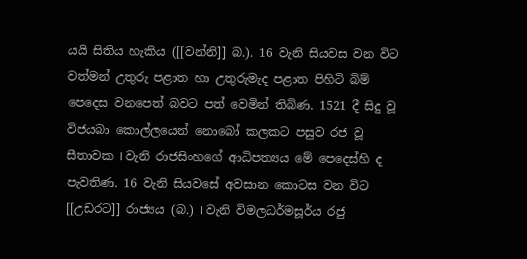යයි සිතිය හැකිය ([[වන්නි]] බ.). 16 වැනි සියවස වන විට වත්මන් උතුරු පළාත හා උතුරුමැද පළාත පිහිටි බිම් පෙදෙස වනපෙත් බවට පත් වෙමින් තිබිණ. 1521 දී සිදු වූ විජයබා කොල්ලයෙන් නොබෝ කලකට පසුව රජ වූ සීතාවක I වැනි රාජසිංහගේ ආධිපත්‍යය මේ පෙදෙස්හි ද පැවතිණ. 16 වැනි සියවසේ අවසාන කොටස වන විට [[උඩරට]] රාජ්‍යය (බ.) I වැනි විමලධර්මසූර්ය රජු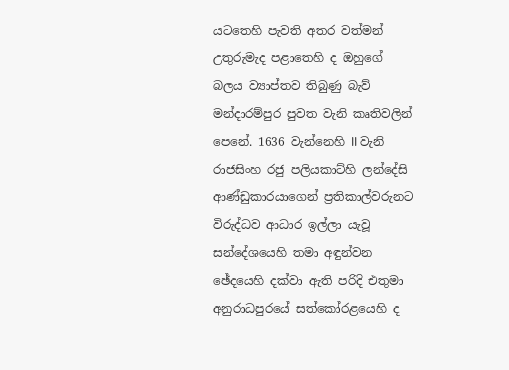යටතෙහි පැවති අතර වත්මන් උතුරුමැද පළාතෙහි ද ඔහුගේ බලය ව්‍යාප්තව තිබුණු බැව් මන්දාරම්පුර පුවත වැනි කෘතිවලින් පෙනේ. 1636 වැන්නෙහි II වැනි රාජසිංහ රජු පලියකාට්හි ලන්දේසි ආණ්ඩුකාරයාගෙන් ප්‍රතිකාල්වරුනට විරුද්ධව ආධාර ඉල්ලා යැවූ සන්දේශයෙහි තමා අඳුන්වන ඡේදයෙහි දක්වා ඇති පරිදි එතුමා අනුරාධපුරයේ සත්කෝරළයෙහි ද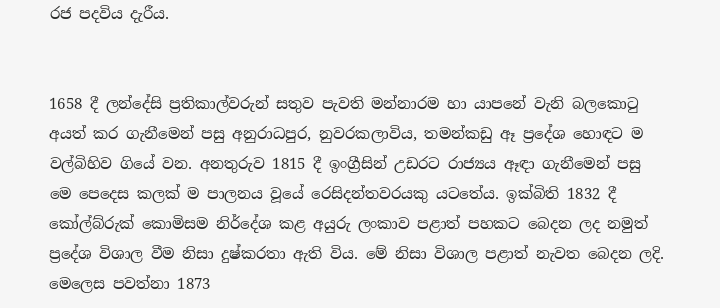රජ පදවිය දැරීය.


1658 දී ලන්දේසි ප්‍රතිකාල්වරුන් සතුව පැවති මන්නාරම හා යාපනේ වැනි බලකොටු අයත් කර ගැනීමෙන් පසු අනුරාධපුර, නුවරකලාවිය, තමන්කඩු ඈ ප්‍රදේශ හොඳට ම වල්බිහිව ගියේ වන. අනතුරුව 1815 දී ඉංග්‍රීසින් උඩරට රාජ්‍යය ඈඳා ගැනීමෙන් පසු මෙ පෙදෙස කලක් ම පාලනය වූයේ රෙසිදන්තවරයකු යටතේය. ඉක්බිති 1832 දී කෝල්බ්රුක් කොමිසම නිර්දේශ කළ අයුරු ලංකාව පළාත් පහකට බෙදන ලද නමුත් ප්‍රදේශ විශාල වීම නිසා දුෂ්කරතා ඇති විය. මේ නිසා විශාල පළාත් නැවත බෙදන ලදි. මෙලෙස පවත්නා 1873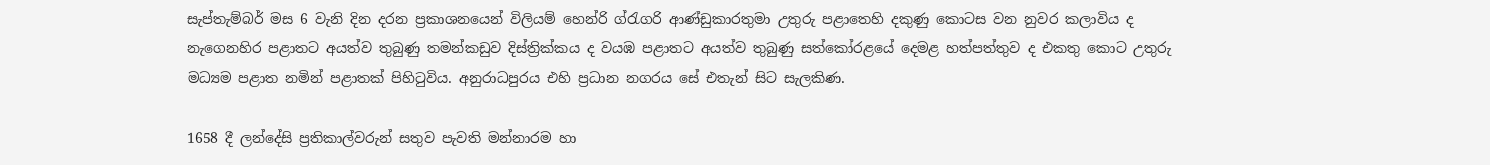සැප්තැම්බර් මස 6 වැනි දින දරන ප්‍රකාශනයෙන් විලියම් හෙන්රි ග්රැගරි ආණ්ඩුකාරතුමා උතුරු පළාතෙහි දකුණු කොටස වන නුවර කලාවිය ද නැගෙනහිර පළාතට අයත්ව තුබුණු තමන්කඩුව දිස්ත්‍රික්කය ද වයඹ පළාතට අයත්ව තුබුණු සත්කෝරළයේ දෙමළ හත්පත්තුව ද එකතු කොට උතුරු මධ්‍යම පළාත නමින් පළාතක් පිහිටුවිය. අනුරාධපුරය එහි ප්‍රධාන නගරය සේ එතැන් සිට සැලකිණ.

1658 දී ලන්දේසි ප්‍රතිකාල්වරුන් සතුව පැවති මන්නාරම හා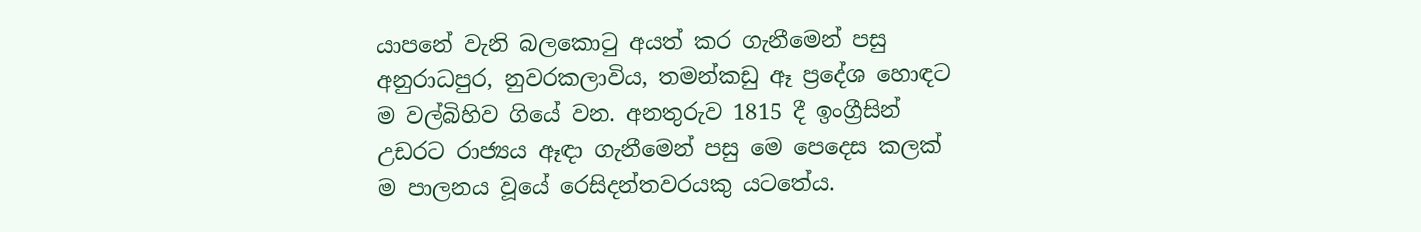යාපනේ වැනි බලකොටු අයත් කර ගැනීමෙන් පසු අනුරාධපුර, නුවරකලාවිය, තමන්කඩු ඈ ප්‍රදේශ හොඳට ම වල්බිහිව ගියේ වන. අනතුරුව 1815 දී ඉංග්‍රීසින් උඩරට රාජ්‍යය ඈඳා ගැනීමෙන් පසු මෙ පෙදෙස කලක් ම පාලනය වූයේ රෙසිදන්තවරයකු යටතේය.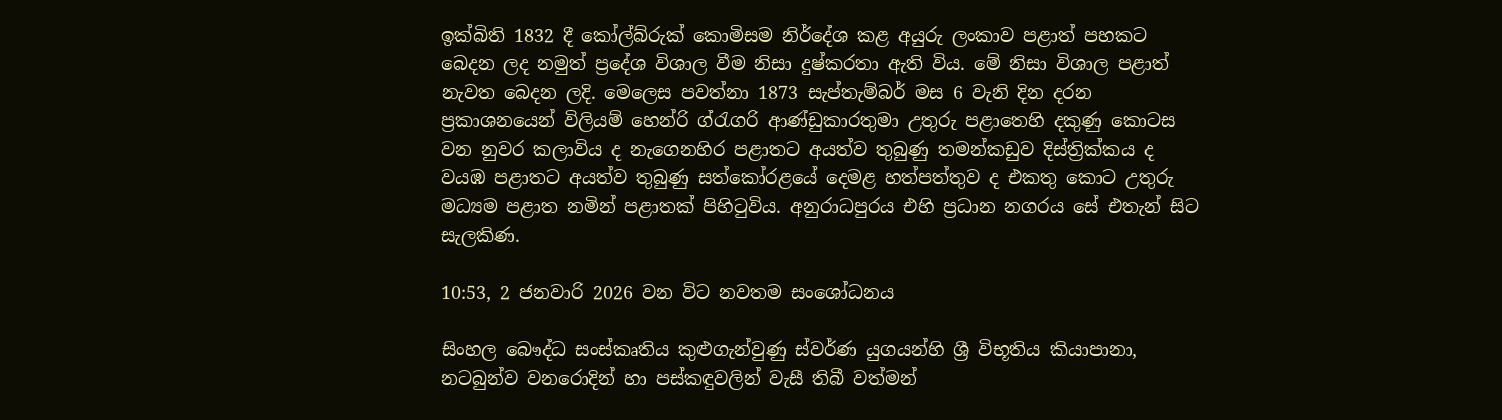ඉක්බිති 1832 දී කෝල්බ්රුක් කොමිසම නිර්දේශ කළ අයුරු ලංකාව පළාත් පහකට බෙදන ලද නමුත් ප්‍රදේශ විශාල වීම නිසා දුෂ්කරතා ඇති විය. මේ නිසා විශාල පළාත් නැවත බෙදන ලදි. මෙලෙස පවත්නා 1873 සැප්තැම්බර් මස 6 වැනි දින දරන ප්‍රකාශනයෙන් විලියම් හෙන්රි ග්රැගරි ආණ්ඩුකාරතුමා උතුරු පළාතෙහි දකුණු කොටස වන නුවර කලාවිය ද නැගෙනහිර පළාතට අයත්ව තුබුණු තමන්කඩුව දිස්ත්‍රික්කය ද වයඹ පළාතට අයත්ව තුබුණු සත්කෝරළයේ දෙමළ හත්පත්තුව ද එකතු කොට උතුරු මධ්‍යම පළාත නමින් පළාතක් පිහිටුවිය. අනුරාධපුරය එහි ප්‍රධාන නගරය සේ එතැන් සිට සැලකිණ.

10:53, 2 ජනවාරි 2026 වන විට නවතම සංශෝධනය

සිංහල බෞද්ධ සංස්කෘතිය කුළුගැන්වුණු ස්වර්ණ යුගයන්හි ශ්‍රී විභූතිය කියාපානා, නටබුන්ව වනරොදින් හා පස්කඳුවලින් වැසී තිබී වත්මන්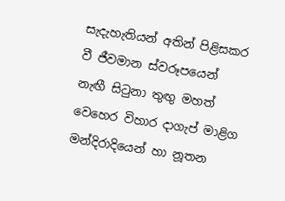සැදැහැතියන් අතින් පිළිසකර වී ජීවමාන ස්වරූපයෙන් නැඟී සිටුනා තුඟු මහත් වෙහෙර විහාර දාගැප් මාළිග මන්දිරාදියෙන් හා නූතන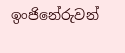ඉංජිනේරුවන්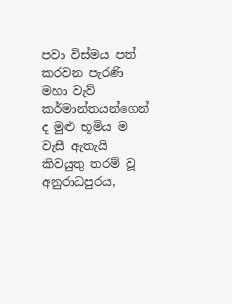පවා විස්මය පත් කරවන පැරණි මහා වැව් කර්මාන්තයන්ගෙන් ද මුළු භූමිය ම වැසී ඇතැයි කිවයුතු තරම් වූ අනුරාධපුරය,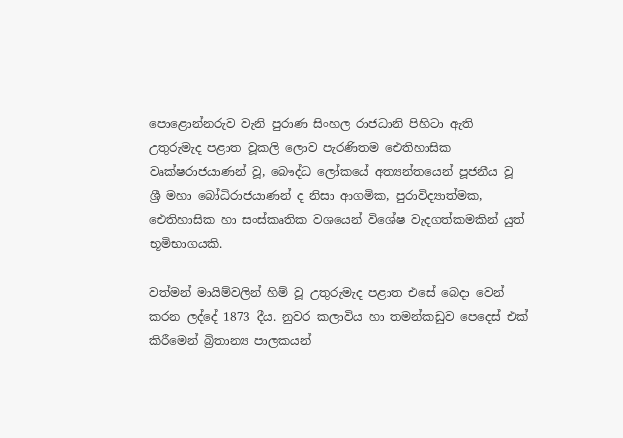පොළොන්නරුව වැනි පුරාණ සිංහල රාජධානි පිහිටා ඇති උතුරුමැද පළාත වූකලි ලොව පැරණිතම ඓතිහාසික වෘක්ෂරාජයාණන් වූ, බෞද්ධ ලෝකයේ අත්‍යන්තයෙන් පූජනීය වූ ශ්‍රී මහා බෝධිරාජයාණන් ද නිසා ආගමික, පුරාවිද්‍යාත්මක, ඓතිහාසික හා සංස්කෘතික වශයෙන් විශේෂ වැදගත්කමකින් යුත් භූමිභාගයකි.

වත්මන් මායිම්වලින් හිම් වූ උතුරුමැද පළාත එසේ බෙදා වෙන් කරන ලද්දේ 1873 දීය. නුවර කලාවිය හා තමන්කඩුව පෙදෙස් එක් කිරීමෙන් බ්‍රිතාන්‍ය පාලකයන්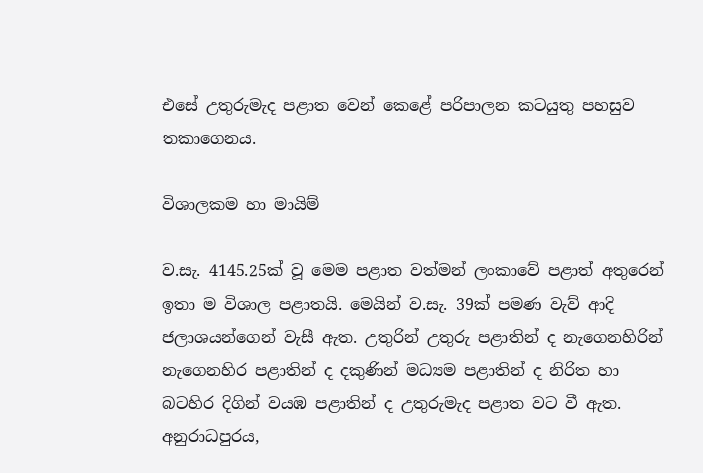එසේ උතුරුමැද පළාත වෙන් කෙළේ පරිපාලන කටයුතු පහසුව තකාගෙනය.

විශාලකම හා මායිම්

ව.සැ. 4145.25ක් වූ මෙම පළාත වත්මන් ලංකාවේ පළාත් අතුරෙන් ඉතා ම විශාල පළාතයි. මෙයින් ව.සැ. 39ක් පමණ වැව් ආදි ජලාශයන්ගෙන් වැසී ඇත. උතුරින් උතුරු පළාතින් ද නැගෙනහිරින් නැගෙනහිර පළාතින් ද දකුණින් මධ්‍යම පළාතින් ද නිරිත හා බටහිර දිගින් වයඹ පළාතින් ද උතුරුමැද පළාත වට වී ඇත. අනුරාධපුරය,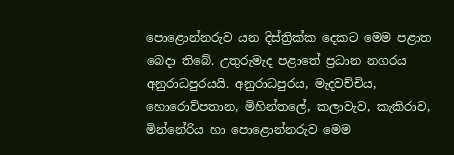පොළොන්නරුව යන දිස්ත්‍රික්ක දෙකට මෙම පළාත බෙදා තිබේ. උතුරුමැද පළාතේ ප්‍රධාන නගරය අනුරාධපුරයයි. අනුරාධපුරය, මැදවච්චිය, හොරොව්පතාන, මිහින්තලේ, කලාවැව, කැකිරාව, මින්නේරිය හා පොළොන්නරුව මෙම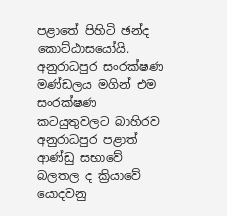පළාතේ පිහිටි ඡන්ද කොට්ඨාසයෝයි. අනුරාධපුර සංරක්ෂණ මණ්ඩලය මගින් එම සංරක්ෂණ කටයුතුවලට බාහිරව අනුරාධපුර පළාත් ආණ්ඩු සභාවේ බලතල ද ක්‍රියාවේ යොදවනු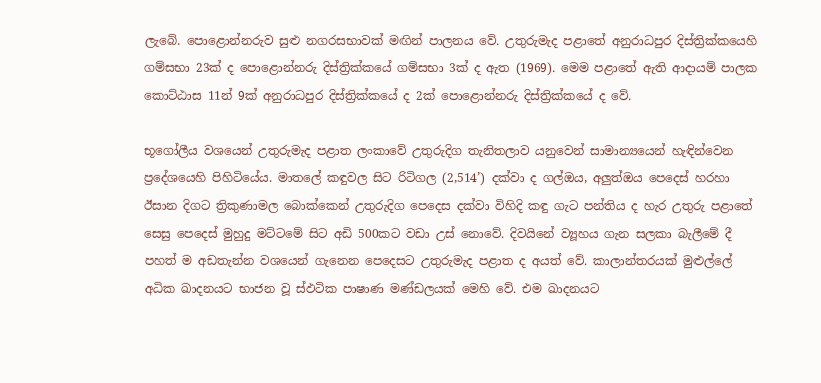ලැබේ. පොළොන්නරුව සුළු නගරසභාවක් මඟින් පාලනය වේ. උතුරුමැද පළාතේ අනුරාධපුර දිස්ත්‍රික්කයෙහි ගම්සභා 23ක් ද පොළොන්නරු දිස්ත්‍රික්කයේ ගම්සභා 3ක් ද ඇත (1969). මෙම පළාතේ ඇති ආදායම් පාලක කොට්ඨාස 11න් 9ක් අනුරාධපුර දිස්ත්‍රික්කයේ ද 2ක් පොළොන්නරු දිස්ත්‍රික්කයේ ද වේ.

භූගෝලීය වශයෙන් උතුරුමැද පළාත ලංකාවේ උතුරුදිග තැනිතලාව යනුවෙන් සාමාන්‍යයෙන් හැඳින්වෙන ප්‍රදේශයෙහි පිහිටියේය. මාතලේ කඳුවල සිට රිටිගල (2,514’) දක්වා ද ගල්ඔය, අලුත්ඔය පෙදෙස් හරහා ඊසාන දිගට ත්‍රිකුණාමල බොක්කෙන් උතුරුදිග පෙදෙස දක්වා විහිදි කඳු ගැට පන්තිය ද හැර උතුරු පළාතේ සෙසු පෙදෙස් මුහුදු මට්ටමේ සිට අඩි 500කට වඩා උස් නොවේ. දිවයිනේ ව්‍යූහය ගැන සලකා බැලීමේ දී පහත් ම අඩතැන්න වශයෙන් ගැනෙන පෙදෙසට උතුරුමැද පළාත ද අයත් වේ. කාලාන්තරයක් මුළුල්ලේ අධික ඛාදනයට භාජන වූ ස්ඵටික පාෂාණ මණ්ඩලයක් මෙහි වේ. එම ඛාදනයට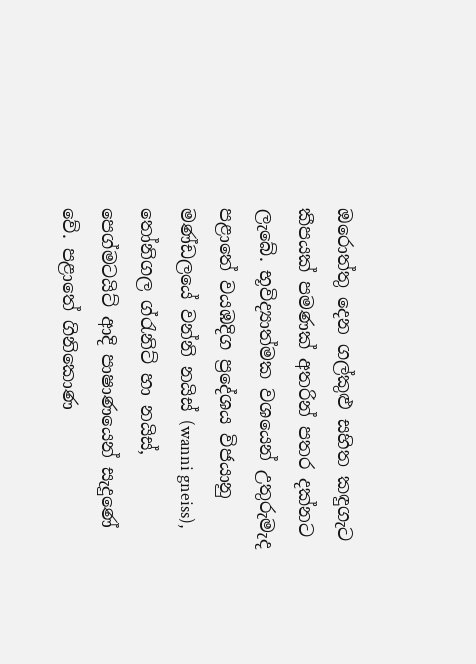ඔරොත්තු දෙන ගල්කුළු සහිත කඳුගැට කීපයක් පමණක් අතරින් පතර දක්නට ලැබේ. භූවිද්‍යාත්මක වශයෙන් උතුරුමැද පළාතේ වයඹදිග ප්‍රදේශය විජයානු මණ්ඩලයේ වන්නි නයිස් (wanni gneiss), තෝනිගල ග්රැනිට් හා නයිස්, පෙග්මටයිට් ආදි පාෂාණයෙන් සැදුණේ වේ. පළාතේ ගිනිකොණ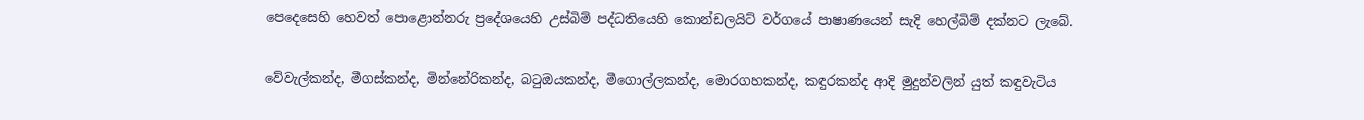පෙදෙසෙහි හෙවත් පොළොන්නරු ප්‍රදේශයෙහි උස්බිම් පද්ධතියෙහි කොන්ඩලයිට් වර්ගයේ පාෂාණයෙන් සැදි හෙල්බිම් දක්නට ලැබේ.

වේවැල්කන්ද, මීගස්කන්ද, මින්නේරිකන්ද, බටුඔයකන්ද, මීගොල්ලකන්ද, මොරගහකන්ද, කඳුරකන්ද ආදි මුදුන්වලින් යුත් කඳුවැටිය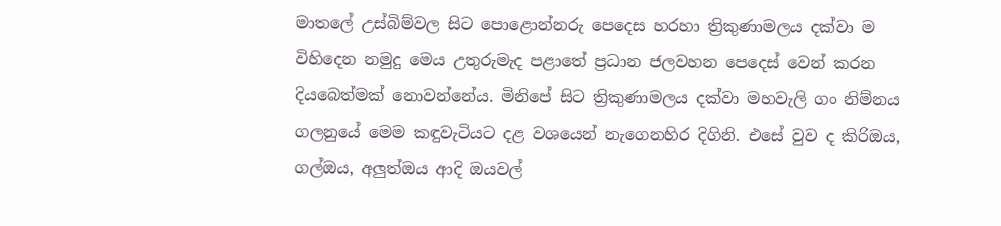මාතලේ උස්බිම්වල සිට පොළොන්නරු පෙදෙස හරහා ත්‍රිකුණාමලය දක්වා ම විහිදෙන නමුදු මෙය උතුරුමැද පළාතේ ප්‍රධාන ජලවහන පෙදෙස් වෙන් කරන දියබෙත්මක් නොවන්නේය. මිනිපේ සිට ත්‍රිකුණාමලය දක්වා මහවැලි ගං නිම්නය ගලනුයේ මෙම කඳුවැටියට දළ වශයෙන් නැගෙනහිර දිගිනි. එසේ වුව ද කිරිඔය, ගල්ඔය, අලුත්ඔය ආදි ඔයවල්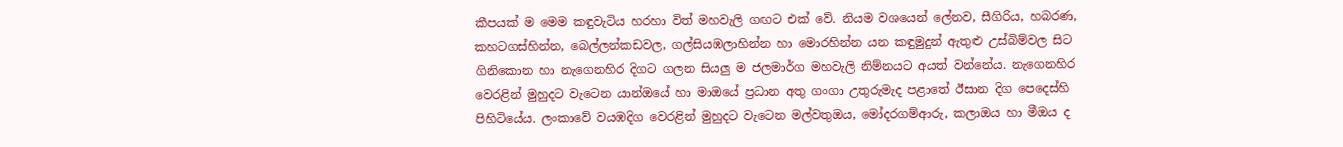කීපයක් ම මෙම කඳුවැටිය හරහා විත් මහවැලි ගඟට එක් වේ. නියම වශයෙන් ලේනව, සීගිරිය, හබරණ, කහටගස්හින්න, බෙල්ලන්කඩවල, ගල්සියඹලාහින්න හා මොරහින්න යන කඳුමුදුන් ඇතුළු උස්බිම්වල සිට ගිනිකොන හා නැගෙනහිර දිගට ගලන සියලු ම ජලමාර්ග මහවැලි නිම්නයට අයත් වන්නේය. නැගෙනහිර වෙරළින් මුහුදට වැටෙන යාන්ඔයේ හා මාඔයේ ප්‍රධාන අතු ගංගා උතුරුමැද පළාතේ ඊසාන දිග පෙදෙස්හි පිහිටියේය. ලංකාවේ වයඹදිග වෙරළින් මුහුදට වැටෙන මල්වතුඔය, මෝදරගම්ආරු, කලාඔය හා මීඔය ද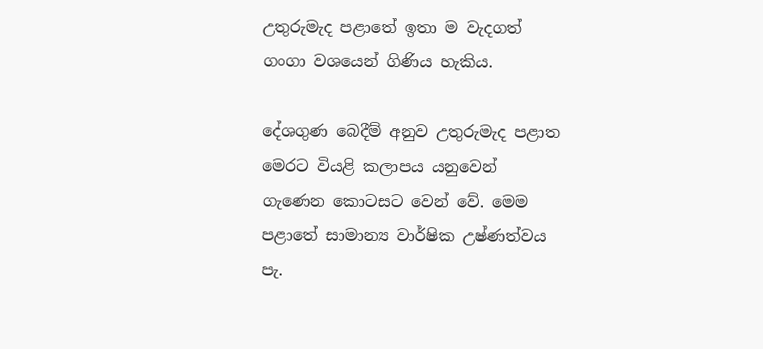උතුරුමැද පළාතේ ඉතා ම වැදගත් ගංගා වශයෙන් ගිණිය හැකිය.

දේශගුණ බෙදීම් අනුව උතුරුමැද පළාත මෙරට වියළි කලාපය යනුවෙන් ගැණෙන කොටසට වෙන් වේ. මෙම පළාතේ සාමාන්‍ය වාර්ෂික උෂ්ණත්වය පැ.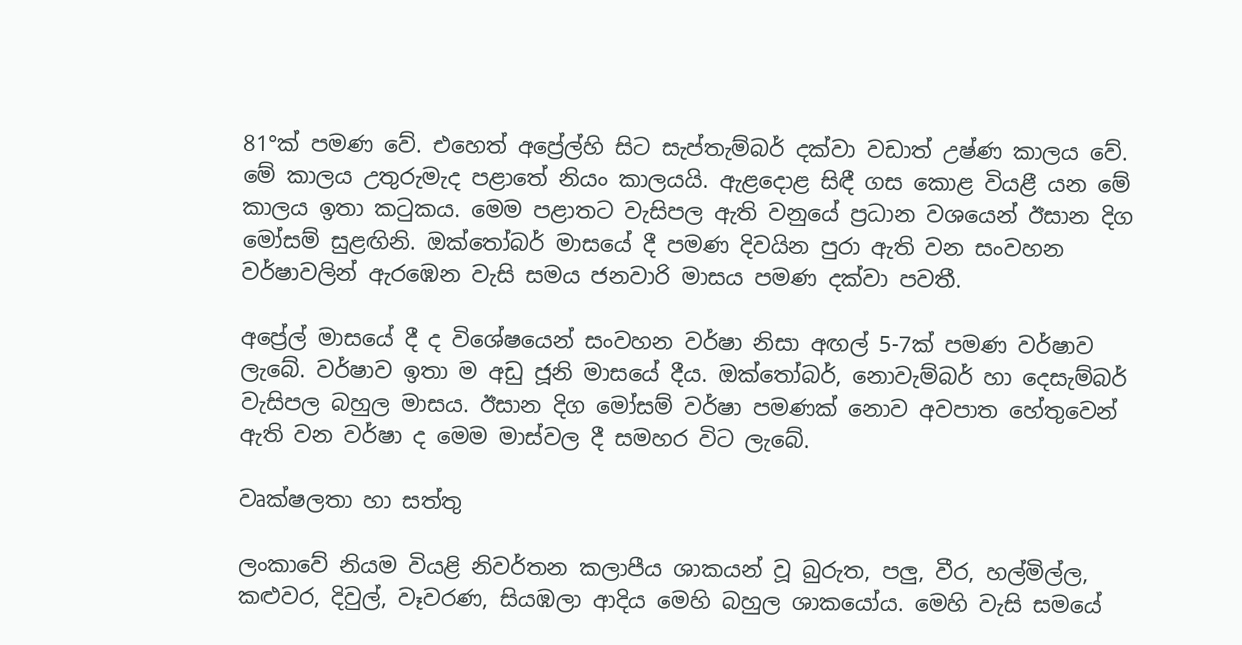81°ක් පමණ වේ. එහෙත් අප්‍රේල්හි සිට සැප්තැම්බර් දක්වා වඩාත් උෂ්ණ කාලය වේ. මේ කාලය උතුරුමැද පළාතේ නියං කාලයයි. ඇළදොළ සිඳී ගස කොළ වියළී යන මේ කාලය ඉතා කටුකය. මෙම පළාතට වැසිපල ඇති වනුයේ ප්‍රධාන වශයෙන් ඊසාන දිග මෝසම් සුළඟිනි. ඔක්තෝබර් මාසයේ දී පමණ දිවයින පුරා ඇති වන සංවහන වර්ෂාවලින් ඇරඹෙන වැසි සමය ජනවාරි මාසය පමණ දක්වා පවතී.

අප්‍රේල් මාසයේ දී ද විශේෂයෙන් සංවහන වර්ෂා නිසා අඟල් 5-7ක් පමණ වර්ෂාව ලැබේ. වර්ෂාව ඉතා ම අඩු ජූනි මාසයේ දීය. ඔක්තෝබර්, නොවැම්බර් හා දෙසැම්බර් වැසිපල බහුල මාසය. ඊසාන දිග මෝසම් වර්ෂා පමණක් නොව අවපාත හේතුවෙන් ඇති වන වර්ෂා ද මෙම මාස්වල දී සමහර විට ලැබේ.

වෘක්ෂලතා හා සත්තු

ලංකාවේ නියම වියළි නිවර්තන කලාපීය ශාකයන් වූ බුරුත, පලු, වීර, හල්මිල්ල, කළුවර, දිවුල්, වෑවරණ, සියඹලා ආදිය මෙහි බහුල ශාකයෝය. මෙහි වැසි සමයේ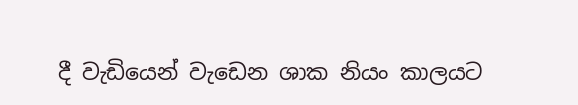දී වැඩියෙන් වැඩෙන ශාක නියං කාලයට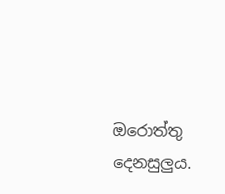ඔරොත්තු දෙනසුලුය.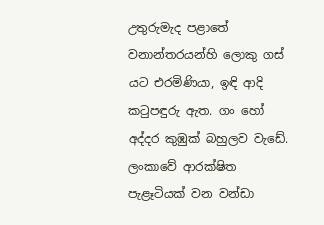උතුරුමැද පළාතේ වනාන්තරයන්හි ලොකු ගස් යට එරමිණියා, ඉඳි ආදි කටුපඳුරු ඇත. ගං හෝ අද්දර කුඹුක් බහුලව වැඩේ. ලංකාවේ ආරක්ෂිත පැළෑටියක් වන වන්ඩා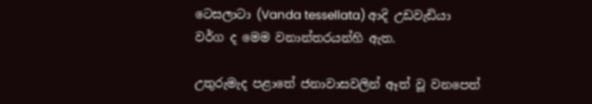ටෙසලාටා (Vanda tessellata) ආදි උඩවැඩියා වර්ග ද මෙම වනාන්තරයන්හි ඇත.

උතුරුමැද පළාතේ ජනාවාසවලින් ඈත් වූ වනපෙත්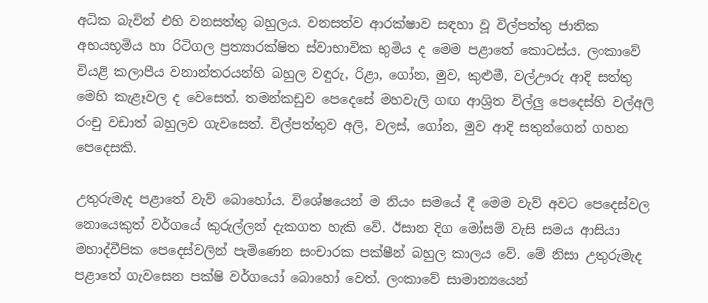අධික බැවින් එහි වනසත්තු බහුලය. වනසත්ව ආරක්ෂාව සඳහා වූ විල්පත්තු ජාතික අභයභූමිය හා රිටිගල ප්‍රත්‍යාරක්ෂිත ස්වාභාවික භුමිය ද මෙම පළාතේ කොටස්ය. ලංකාවේ වියළි කලාපීය වනාන්තරයන්හි බහුල වඳුරු, රිළා, ගෝන, මුව, කුළුමී, වල්ඌරු ආදි සත්තු මෙහි කැළෑවල ද වෙසෙත්. තමන්කඩුව පෙදෙසේ මහවැලි ගඟ ආශ්‍රිත විල්ලු පෙදෙස්හි වල්අලි රංචු වඩාත් බහුලව ගැවසෙත්. විල්පත්තුව අලි, වලස්, ගෝන, මුව ආදි සතුන්ගෙන් ගහන පෙදෙසකි.

උතුරුමැද පළාතේ වැව් බොහෝය. විශේෂයෙන් ම නියං සමයේ දී මෙම වැව් අවට පෙදෙස්වල නොයෙකුත් වර්ගයේ කුරුල්ලන් දැකගත හැකි වේ. ඊසාන දිග මෝසම් වැසි සමය ආසියා මහාද්වීපික පෙදෙස්වලින් පැමිණෙන සංචාරක පක්ෂීන් බහුල කාලය වේ. මේ නිසා උතුරුමැද පළාතේ ගැවසෙන පක්ෂි වර්ගයෝ බොහෝ වෙත්. ලංකාවේ සාමාන්‍යයෙන්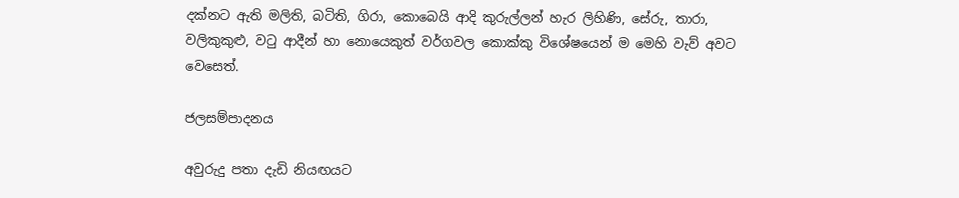දක්නට ඇති මලිති, බටිති, ගිරා, කොබෙයි ආදි කුරුල්ලන් හැර ලිහිණි, සේරු, තාරා, වලිකුකුළු, වටු ආදීන් හා නොයෙකුත් වර්ගවල කොක්කු විශේෂයෙන් ම මෙහි වැව් අවට වෙසෙත්.

ජලසම්පාදනය

අවුරුදු පතා දැඩි නියඟයට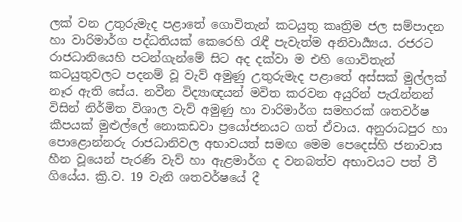ලක් වන උතුරුමැද පළාතේ ගොවිතැන් කටයුතු කෘත්‍රිම ජල සම්පාදන හා වාරිමාර්ග පද්ධතියක් කෙරෙහි රැඳී පැවැත්ම අනිවාර්‍ය්‍යය. රජරට රාජධානියෙහි පටන්ගැන්මේ සිට අද දක්වා ම එහි ගොවිතැන් කටයුතුවලට පදනම් වූ වැව් අමුණු උතුරුමැද පළාතේ අස්සක් මුල්ලක් නෑර ඇති සේය. නවීන විද්‍යාඥයන් මවිත කරවන අයුරින් පැරැන්නන් විසින් නිර්මිත විශාල වැව් අමුණු හා වාරිමාර්ග සමහරක් ශතවර්ෂ කීපයක් මුළුල්ලේ නොකඩවා ප්‍රයෝජනයට ගත් ඒවාය. අනුරාධපුර හා පොළොන්නරු රාජධානිවල අභාවයත් සමඟ මෙම පෙදෙස්හි ජනාවාස හීන වූයෙන් පැරණි වැව් හා ඇළමාර්ග ද වනබත්ව අභාවයට පත් වී ගියේය. ක්‍රි.ව. 19 වැනි ශතවර්ෂයේ දී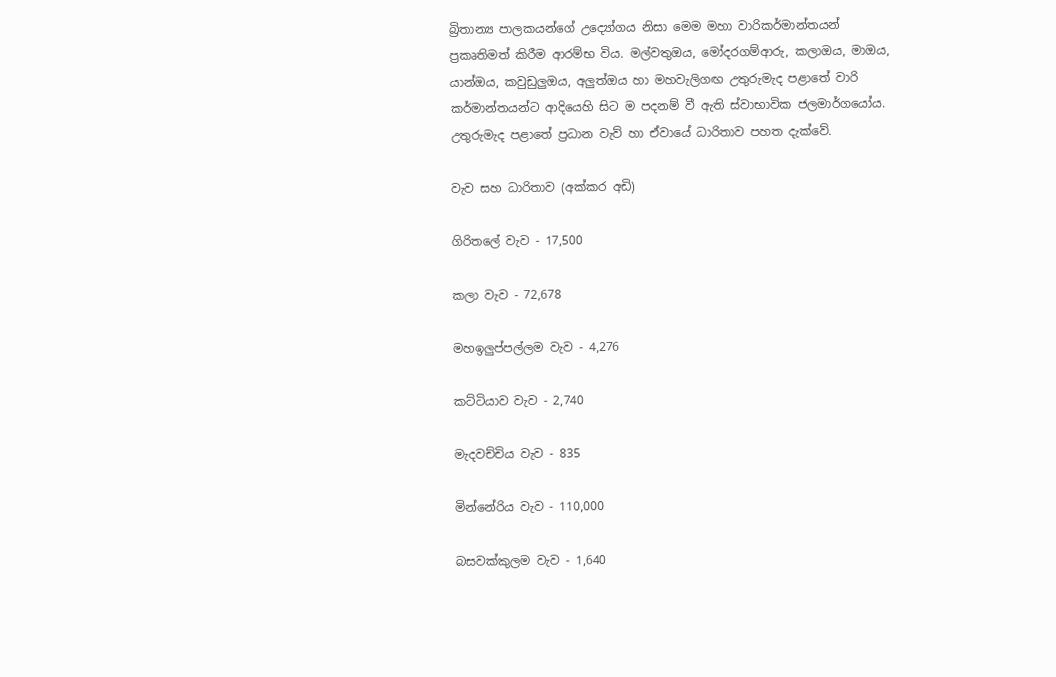බ්‍රිතාන්‍ය පාලකයන්ගේ උද්‍යෝගය නිසා මෙම මහා වාරිකර්මාන්තයන් ප්‍රකෘතිමත් කිරීම ආරම්භ විය. මල්වතුඔය, මෝදරගම්ආරු, කලාඔය, මාඔය, යාන්ඔය, කවුඩුලුඔය, අලුත්ඔය හා මහවැලිගඟ උතුරුමැද පළාතේ වාරි කර්මාන්තයන්ට ආදියෙහි සිට ම පදනම් වී ඇති ස්වාභාවික ජලමාර්ගයෝය. උතුරුමැද පළාතේ ප්‍රධාන වැව් හා ඒවායේ ධාරිතාව පහත දැක්වේ.

වැව සහ ධාරිතාව (අක්කර අඩි)

ගිරිතලේ වැව - 17,500

කලා වැව - 72,678

මහඉලුප්පල්ලම වැව - 4,276

කට්ටියාව වැව - 2,740

මැදවච්චිය වැව - 835

මින්නේරිය වැව - 110,000

බසවක්කුලම වැව - 1,640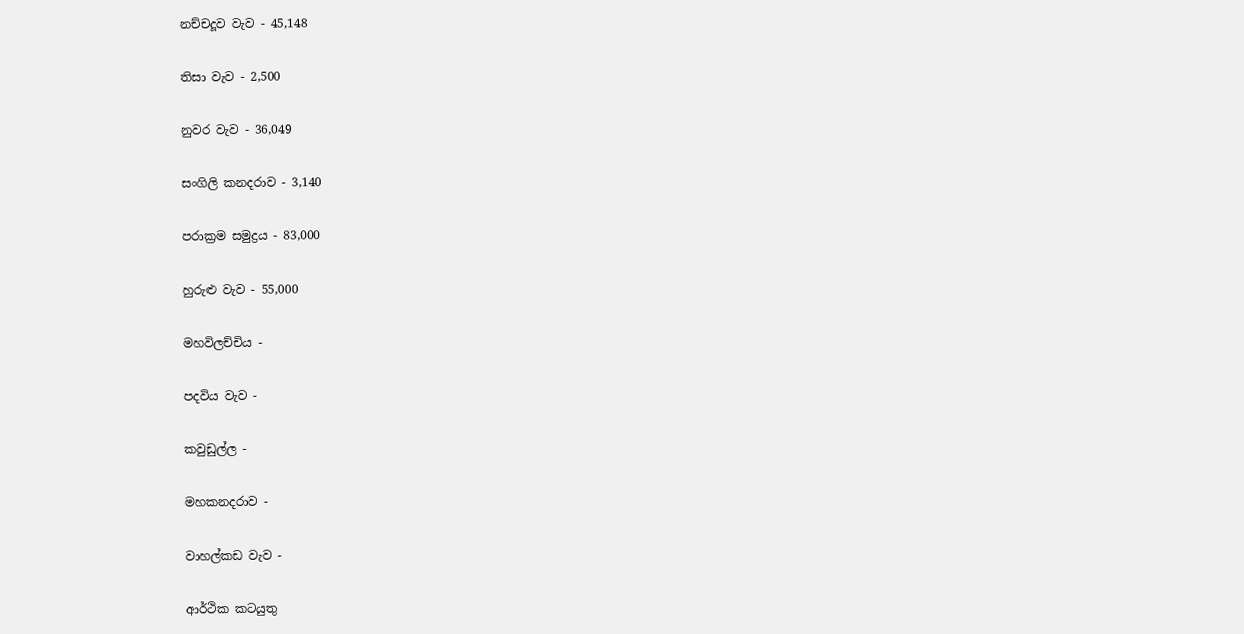නච්චදූව වැව - 45,148

තිසා වැව - 2,500

නුවර වැව - 36,049

සංගිලි කනදරාව - 3,140

පරාක්‍රම සමුද්‍රය - 83,000

හුරුළු වැව - 55,000

මහවිලච්චිය -

පදවිය වැව -

කවුඩුල්ල -

මහකනදරාව -

වාහල්කඩ වැව -

ආර්ථික කටයුතු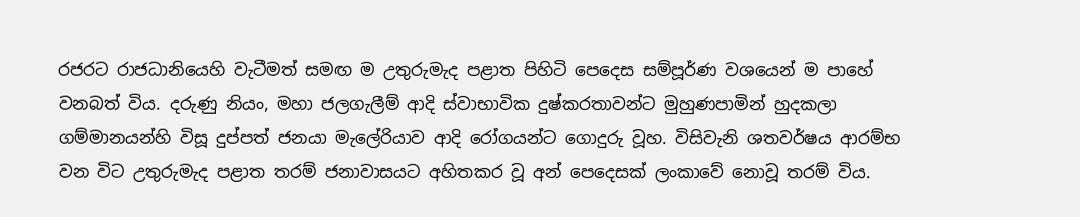රජරට රාජධානියෙහි වැටීමත් සමඟ ම උතුරුමැද පළාත පිහිටි පෙදෙස සම්පූර්ණ වශයෙන් ම පාහේ වනබත් විය. දරුණු නියං, මහා ජලගැලීම් ආදි ස්වාභාවික දුෂ්කරතාවන්ට මුහුණපාමින් හුදකලා ගම්මානයන්හි විසූ දුප්පත් ජනයා මැලේරියාව ආදි රෝගයන්ට ගොදුරු වූහ. විසිවැනි ශතවර්ෂය ආරම්භ වන විට උතුරුමැද පළාත තරම් ජනාවාසයට අහිතකර වූ අන් පෙදෙසක් ලංකාවේ නොවූ තරම් විය.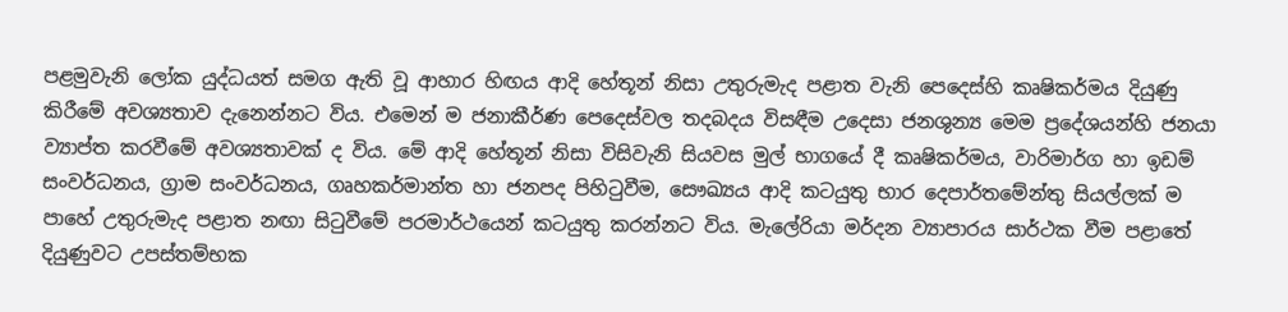පළමුවැනි ලෝක යුද්ධයත් සමග ඇති වූ ආහාර හිඟය ආදි හේතූන් නිසා උතුරුමැද පළාත වැනි පෙදෙස්හි කෘෂිකර්මය දියුණු කිරීමේ අවශ්‍යතාව දැනෙන්නට විය. එමෙන් ම ජනාකීර්ණ පෙදෙස්වල තදබදය විසඳීම උදෙසා ජනශුන්‍ය මෙම ප්‍රදේශයන්හි ජනයා ව්‍යාප්ත කරවීමේ අවශ්‍යතාවක් ද විය. මේ ආදි හේතූන් නිසා විසිවැනි සියවස මුල් භාගයේ දී කෘෂිකර්මය, වාරිමාර්ග හා ඉඩම් සංවර්ධනය, ග්‍රාම සංවර්ධනය, ගෘහකර්මාන්ත හා ජනපද පිහිටුවීම, සෞඛ්‍යය ආදි කටයුතු භාර දෙපාර්තමේන්තු සියල්ලක් ම පාහේ උතුරුමැද පළාත නඟා සිටුවීමේ පරමාර්ථයෙන් කටයුතු කරන්නට විය. මැලේරියා මර්දන ව්‍යාපාරය සාර්ථක වීම පළාතේ දියුණුවට උපස්තම්භක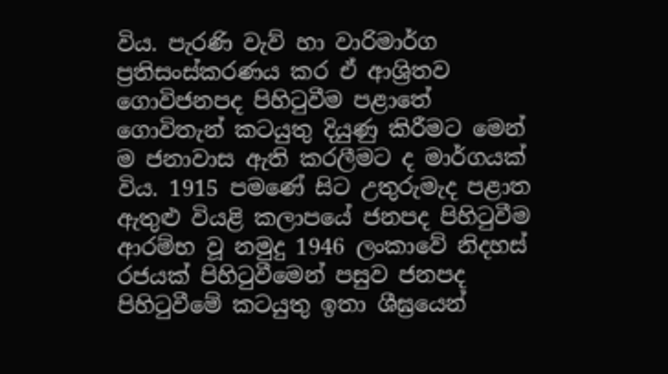විය. පැරණි වැව් හා වාරිමාර්ග ප්‍රතිසංස්කරණය කර ඒ ආශ්‍රිතව ගොවිජනපද පිහිටුවීම පළාතේ ගොවිතැන් කටයුතු දියුණු කිරීමට මෙන් ම ජනාවාස ඇති කරලීමට ද මාර්ගයක් විය. 1915 පමණේ සිට උතුරුමැද පළාත ඇතුළු වියළි කලාපයේ ජනපද පිහිටුවීම ආරම්භ වූ නමුදු 1946 ලංකාවේ නිදහස් රජයක් පිහිටුවීමෙන් පසුව ජනපද පිහිටුවීමේ කටයුතු ඉතා ශීඝ්‍රයෙන්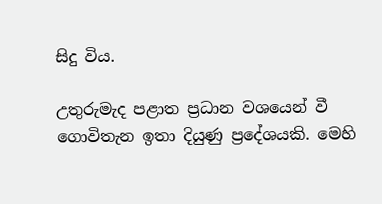සිදු විය.

උතුරුමැද පළාත ප්‍රධාන වශයෙන් වී ගොවිතැන ඉතා දියුණු ප්‍රදේශයකි. මෙහි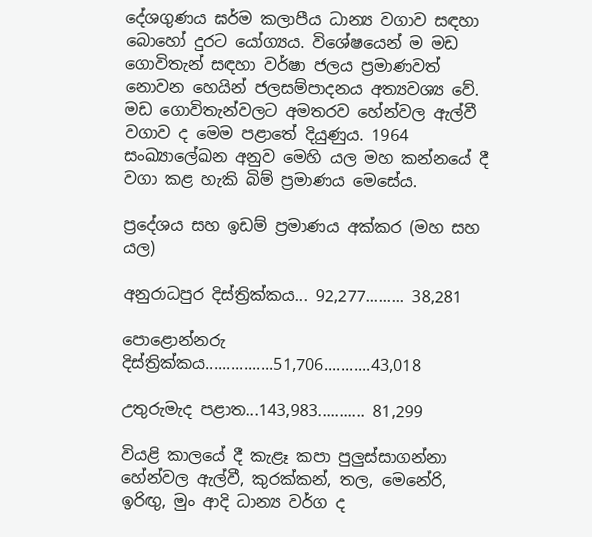දේශගුණය ඝර්ම කලාපීය ධාන්‍ය වගාව සඳහා බොහෝ දුරට යෝග්‍යය. විශේෂයෙන් ම මඩ ගොවිතැන් සඳහා වර්ෂා ජලය ප්‍රමාණවත් නොවන හෙයින් ජලසම්පාදනය අත්‍යවශ්‍ය වේ. මඩ ගොවිතැන්වලට අමතරව හේන්වල ඇල්වී වගාව ද මෙම පළාතේ දියුණුය. 1964 සංඛ්‍යාලේඛන අනුව මෙහි යල මහ කන්නයේ දී වගා කළ හැකි බිම් ප්‍රමාණය මෙසේය.

ප්‍රදේශය සහ ඉඩම් ප්‍රමාණය අක්කර (මහ සහ යල)

අනුරාධපුර දිස්ත්‍රික්කය... 92,277......... 38,281

පොළොන්නරු දිස්ත්‍රික්කය................51,706...........43,018

උතුරුමැද පළාත...143,983........... 81,299

වියළි කාලයේ දී කැළෑ කපා පුලුස්සාගන්නා හේන්වල ඇල්වී, කුරක්කන්, තල, මෙනේරි, ඉරිඟු, මුං ආදි ධාන්‍ය වර්ග ද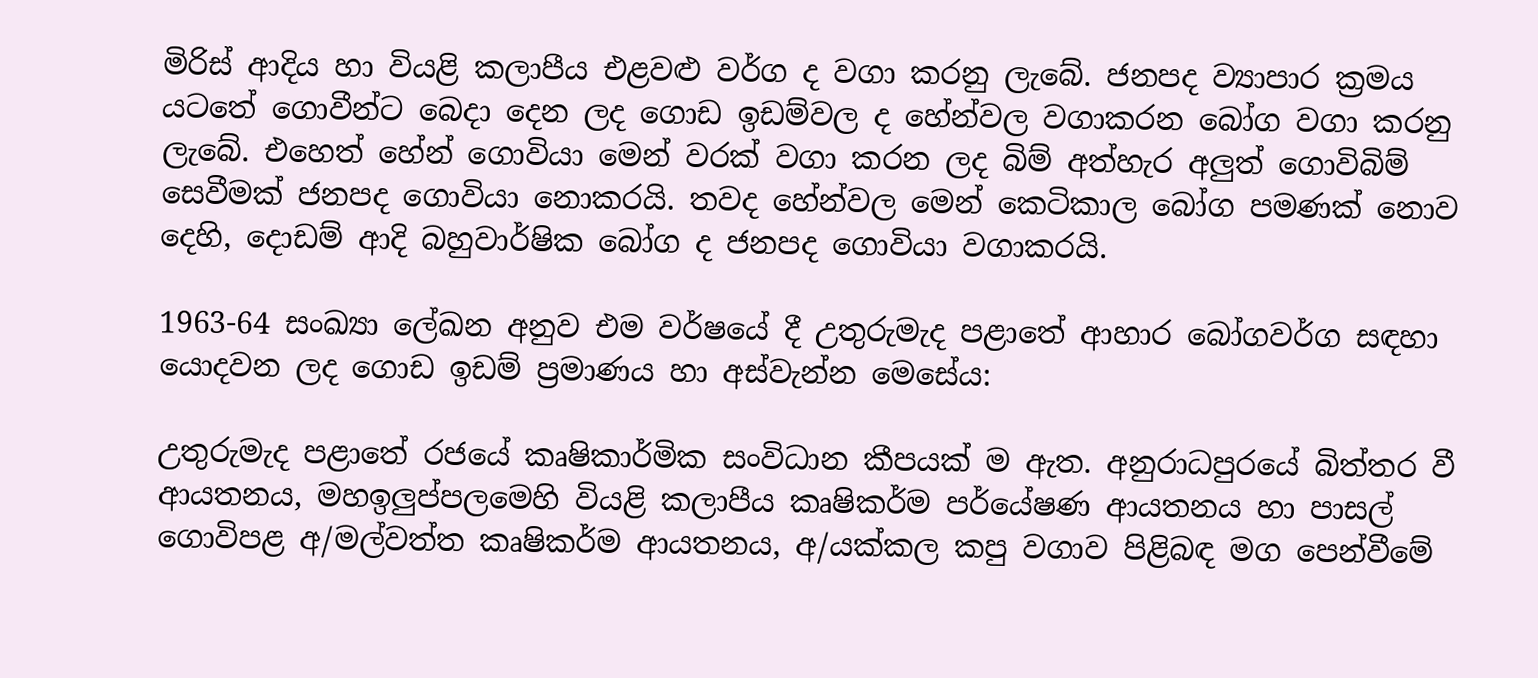මිරිස් ආදිය හා වියළි කලාපීය එළවළු වර්ග ද වගා කරනු ලැබේ. ජනපද ව්‍යාපාර ක්‍රමය යටතේ ගොවීන්ට බෙදා දෙන ලද ගොඩ ඉඩම්වල ද හේන්වල වගාකරන බෝග වගා කරනු ලැබේ. එහෙත් හේන් ගොවියා මෙන් වරක් වගා කරන ලද බිම් අත්හැර අලුත් ගොවිබිම් සෙවීමක් ජනපද ගොවියා නොකරයි. තවද හේන්වල මෙන් කෙටිකාල බෝග පමණක් නොව දෙහි, දොඩම් ආදි බහුවාර්ෂික බෝග ද ජනපද ගොවියා වගාකරයි.

1963-64 සංඛ්‍යා ලේඛන අනුව එම වර්ෂයේ දී උතුරුමැද පළාතේ ආහාර බෝගවර්ග සඳහා යොදවන ලද ගොඩ ඉඩම් ප්‍රමාණය හා අස්වැන්න මෙසේය:

උතුරුමැද පළාතේ රජයේ කෘෂිකාර්මික සංවිධාන කීපයක් ම ඇත. අනුරාධපුරයේ බිත්තර වී ආයතනය, මහඉලුප්පලමෙහි වියළි කලාපීය කෘෂිකර්ම පර්යේෂණ ආයතනය හා පාසල් ගොවිපළ අ/මල්වත්ත කෘෂිකර්ම ආයතනය, අ/යක්කල කපු වගාව පිළිබඳ මග පෙන්වීමේ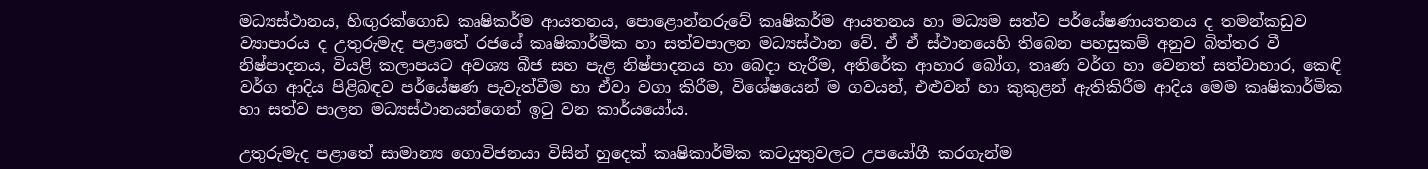මධ්‍යස්ථානය, හිඟුරක්ගොඩ කෘෂිකර්ම ආයතනය, පොළොන්නරුවේ කෘෂිකර්ම ආයතනය හා මධ්‍යම සත්ව පර්යේෂණායතනය ද තමන්කඩුව ව්‍යාපාරය ද උතුරුමැද පළාතේ රජයේ කෘෂිකාර්මික හා සත්වපාලන මධ්‍යස්ථාන වේ. ඒ ඒ ස්ථානයෙහි තිබෙන පහසුකම් අනුව බිත්තර වී නිෂ්පාදනය, වියළි කලාපයට අවශ්‍ය බීජ සහ පැළ නිෂ්පාදනය හා බෙදා හැරීම, අතිරේක ආහාර බෝග, තෘණ වර්ග හා වෙනත් සත්වාහාර, කෙඳි වර්ග ආදිය පිළිබඳව පර්යේෂණ පැවැත්වීම හා ඒවා වගා කිරීම, විශේෂයෙන් ම ගවයන්, එළුවන් හා කුකුළන් ඇතිකිරීම ආදිය මෙම කෘෂිකාර්මික හා සත්ව පාලන මධ්‍යස්ථානයන්ගෙන් ඉටු වන කාර්යයෝය.

උතුරුමැද පළාතේ සාමාන්‍ය ගොවිජනයා විසින් හුදෙක් කෘෂිකාර්මික කටයුතුවලට උපයෝගී කරගැන්ම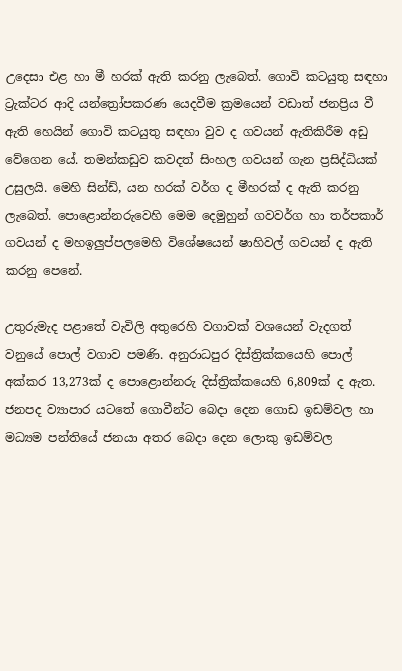උදෙසා එළ හා මී හරක් ඇති කරනු ලැබෙත්. ගොවි කටයුතු සඳහා ට්‍රැක්ටර ආදි යන්ත්‍රෝපකරණ යෙදවීම ක්‍රමයෙන් වඩාත් ජනප්‍රිය වී ඇති හෙයින් ගොවි කටයුතු සඳහා වුව ද ගවයන් ඇතිකිරීම අඩු වේගෙන යේ. තමන්කඩුව කවදත් සිංහල ගවයන් ගැන ප්‍රසිද්ධියක් උසුලයි. මෙහි සින්ඩ්, යන හරක් වර්ග ද මීහරක් ද ඇති කරනු ලැබෙත්. පොළොන්නරුවෙහි මෙම දෙමුහුන් ගවවර්ග හා තර්පකාර් ගවයන් ද මහඉලුප්පලමෙහි විශේෂයෙන් ෂාහිවල් ගවයන් ද ඇති කරනු පෙනේ.

උතුරුමැද පළාතේ වැවිලි අතුරෙහි වගාවක් වශයෙන් වැදගත් වනුයේ පොල් වගාව පමණි. අනුරාධපුර දිස්ත්‍රික්කයෙහි පොල් අක්කර 13,273ක් ද පොළොන්නරු දිස්ත්‍රික්කයෙහි 6,809ක් ද ඇත. ජනපද ව්‍යාපාර යටතේ ගොවීන්ට බෙදා දෙන ගොඩ ඉඩම්වල හා මධ්‍යම පන්තියේ ජනයා අතර බෙදා දෙන ලොකු ඉඩම්වල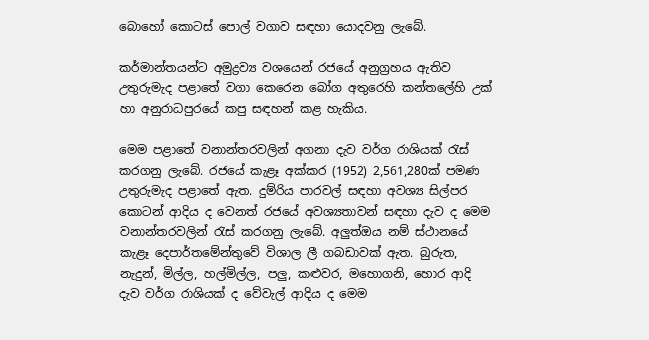බොහෝ කොටස් පොල් වගාව සඳහා යොදවනු ලැබේ.

කර්මාන්තයන්ට අමුද්‍රව්‍ය වශයෙන් රජයේ අනුග්‍රහය ඇතිව උතුරුමැද පළාතේ වගා කෙරෙන බෝග අතුරෙහි කන්තලේහි උක් හා අනුරාධපුරයේ කපු සඳහන් කළ හැකිය.

මෙම පළාතේ වනාන්තරවලින් අගනා දැව වර්ග රාශියක් රැස් කරගනු ලැබේ. රජයේ කැළෑ අක්කර (1952) 2,561,280ක් පමණ උතුරුමැද පළාතේ ඇත. දුම්රිය පාරවල් සඳහා අවශ්‍ය සිල්පර කොටන් ආදිය ද වෙනත් රජයේ අවශ්‍යතාවන් සඳහා දැව ද මෙම වනාන්තරවලින් රැස් කරගනු ලැබේ. අලුත්ඔය නම් ස්ථානයේ කැළෑ දෙපාර්තමේන්තුවේ විශාල ලී ගබඩාවක් ඇත. බුරුත, නැදුන්, මිල්ල, හල්මිල්ල, පලු, කළුවර, මහොගනි, හොර ආදි දැව වර්ග රාශියක් ද වේවැල් ආදිය ද මෙම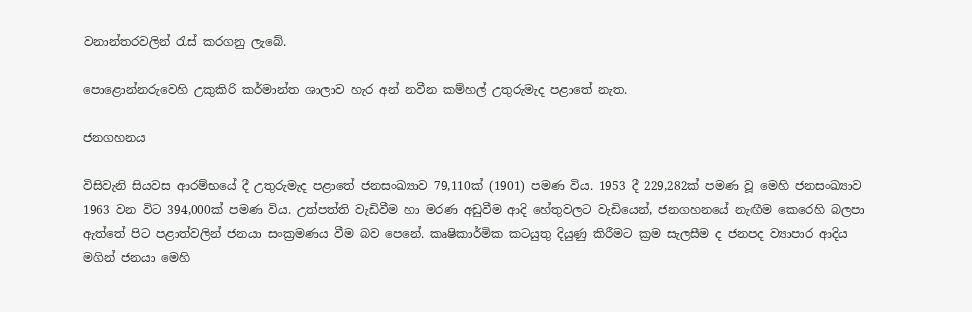වනාන්තරවලින් රැස් කරගනු ලැබේ.

පොළොන්නරුවෙහි උකුකිරි කර්මාන්ත ශාලාව හැර අන් නවීන කම්හල් උතුරුමැද පළාතේ නැත.

ජනගහනය

විසිවැනි සියවස ආරම්භයේ දී උතුරුමැද පළාතේ ජනසංඛ්‍යාව 79,110ක් (1901) පමණ විය. 1953 දී 229,282ක් පමණ වූ මෙහි ජනසංඛ්‍යාව 1963 වන විට 394,000ක් පමණ විය. උත්පත්ති වැඩිවීම හා මරණ අඩුවීම ආදි හේතුවලට වැඩියෙන්, ජනගහනයේ නැඟීම කෙරෙහි බලපා ඇත්තේ පිට පළාත්වලින් ජනයා සංක්‍රමණය වීම බව පෙනේ. කෘෂිකාර්මික කටයුතු දියුණු කිරීමට ක්‍රම සැලසීම ද ජනපද ව්‍යාපාර ආදිය මගින් ජනයා මෙහි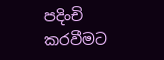පදිංචි කරවීමට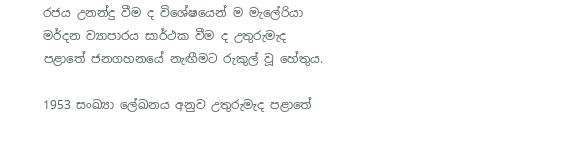රජය උනන්දු වීම ද විශේෂයෙන් ම මැලේරියා මර්දන ව්‍යාපාරය සාර්ථක වීම ද උතුරුමැද පළාතේ ජනගහනයේ නැඟීමට රුකුල් වූ හේතුය.

1953 සංඛ්‍යා ලේඛනය අනුව උතුරුමැද පළාතේ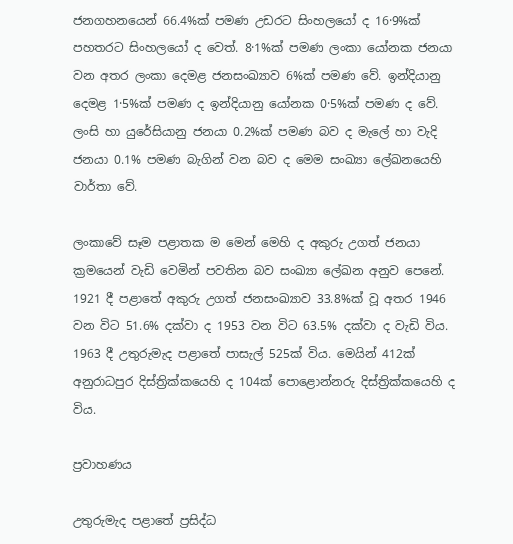ජනගහනයෙන් 66.4%ක් පමණ උඩරට සිංහලයෝ ද 16·9%ක් පහතරට සිංහලයෝ ද වෙත්. 8·1%ක් පමණ ලංකා යෝනක ජනයා වන අතර ලංකා දෙමළ ජනසංඛ්‍යාව 6%ක් පමණ වේ. ඉන්දියානු දෙමළ 1·5%ක් පමණ ද ඉන්දියානු යෝනක 0·5%ක් පමණ ද වේ. ලංසි හා යුරේසියානු ජනයා 0.2%ක් පමණ බව ද මැලේ හා වැදි ජනයා 0.1% පමණ බැගින් වන බව ද මෙම සංඛ්‍යා ලේඛනයෙහි වාර්තා වේ.

ලංකාවේ සෑම පළාතක ම මෙන් මෙහි ද අකුරු උගත් ජනයා ක්‍රමයෙන් වැඩි වෙමින් පවතින බව සංඛ්‍යා ලේඛන අනුව පෙනේ. 1921 දී පළාතේ අකුරු උගත් ජනසංඛ්‍යාව 33.8%ක් වූ අතර 1946 වන විට 51.6% දක්වා ද 1953 වන විට 63.5% දක්වා ද වැඩි විය. 1963 දී උතුරුමැද පළාතේ පාසැල් 525ක් විය. මෙයින් 412ක් අනුරාධපුර දිස්ත්‍රික්කයෙහි ද 104ක් පොළොන්නරු දිස්ත්‍රික්කයෙහි ද විය.

ප්‍රවාහණය

උතුරුමැද පළාතේ ප්‍රසිද්ධ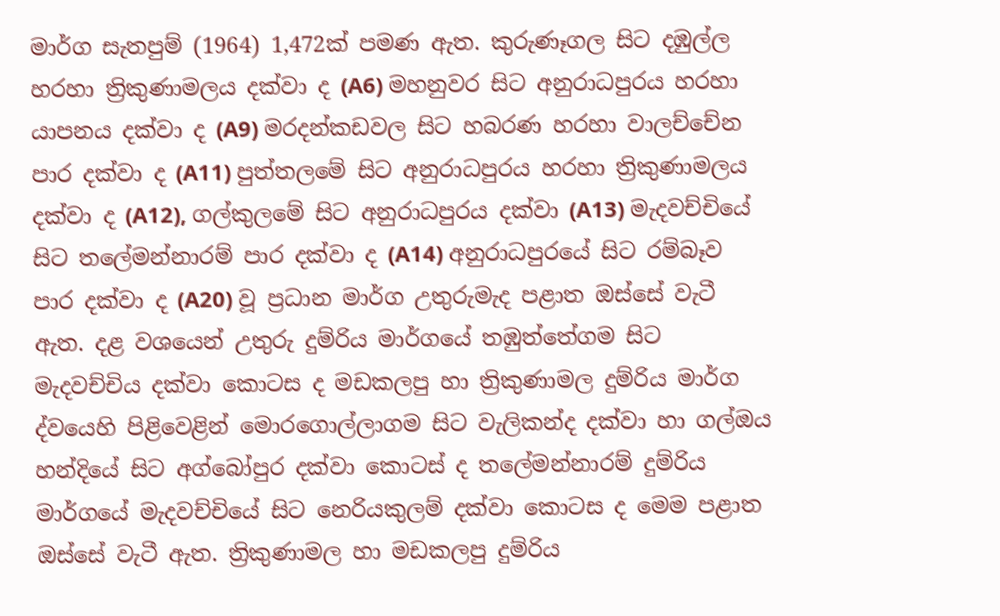මාර්ග සැතපුම් (1964) 1,472ක් පමණ ඇත. කුරුණෑගල සිට දඹුල්ල හරහා ත්‍රිකුණාමලය දක්වා ද (A6) මහනුවර සිට අනුරාධපුරය හරහා යාපනය දක්වා ද (A9) මරදන්කඩවල සිට හබරණ හරහා වාලච්චේන පාර දක්වා ද (A11) පුත්තලමේ සිට අනුරාධපුරය හරහා ත්‍රිකුණාමලය දක්වා ද (A12), ගල්කුලමේ සිට අනුරාධපුරය දක්වා (A13) මැදවච්චියේ සිට තලේමන්නාරම් පාර දක්වා ද (A14) අනුරාධපුරයේ සිට රම්බෑව පාර දක්වා ද (A20) වූ ප්‍රධාන මාර්ග උතුරුමැද පළාත ඔස්සේ වැටී ඇත. දළ වශයෙන් උතුරු දුම්රිය මාර්ගයේ තඹුත්තේගම සිට මැදවච්චිය දක්වා කොටස ද මඩකලපු හා ත්‍රිකුණාමල දුම්රිය මාර්ග ද්වයෙහි පිළිවෙළින් මොරගොල්ලාගම සිට වැලිකන්ද දක්වා හා ගල්ඔය හන්දියේ සිට අග්බෝපුර දක්වා කොටස් ද තලේමන්නාරම් දුම්රිය මාර්ගයේ මැදවච්චියේ සිට නෙරියකුලම් දක්වා කොටස ද මෙම පළාත ඔස්සේ වැටී ඇත. ත්‍රිකුණාමල හා මඩකලපු දුම්රිය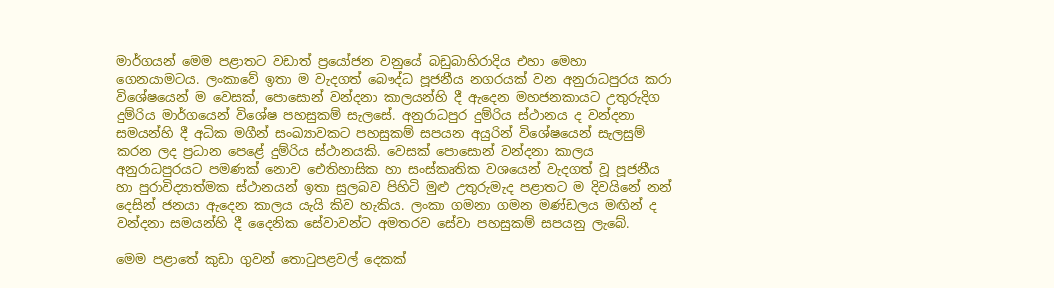මාර්ගයන් මෙම පළාතට වඩාත් ප්‍රයෝජන වනුයේ බඩුබාහිරාදිය එහා මෙහා ගෙනයාමටය. ලංකාවේ ඉතා ම වැදගත් බෞද්ධ පූජනීය නගරයක් වන අනුරාධපුරය කරා විශේෂයෙන් ම වෙසක්, පොසොන් වන්දනා කාලයන්හි දී ඇදෙන මහජනකායට උතුරුදිග දුම්රිය මාර්ගයෙන් විශේෂ පහසුකම් සැලසේ. අනුරාධපුර දුම්රිය ස්ථානය ද වන්දනා සමයන්හි දී අධික මගීන් සංඛ්‍යාවකට පහසුකම් සපයන අයුරින් විශේෂයෙන් සැලසුම් කරන ලද ප්‍රධාන පෙළේ දුම්රිය ස්ථානයකි. වෙසක් පොසොන් වන්දනා කාලය අනුරාධපුරයට පමණක් නොව ඓතිහාසික හා සංස්කෘතික වශයෙන් වැදගත් වූ පූජනීය හා පුරාවිද්‍යාත්මක ස්ථානයන් ඉතා සුලබව පිහිටි මුළු උතුරුමැද පළාතට ම දිවයිනේ නන් දෙසින් ජනයා ඇදෙන කාලය යැයි කිව හැකිය. ලංකා ගමනා ගමන මණ්ඩලය මඟින් ද වන්දනා සමයන්හි දී දෛනික සේවාවන්ට අමතරව සේවා පහසුකම් සපයනු ලැබේ.

මෙම පළාතේ කුඩා ගුවන් තොටුපළවල් දෙකක්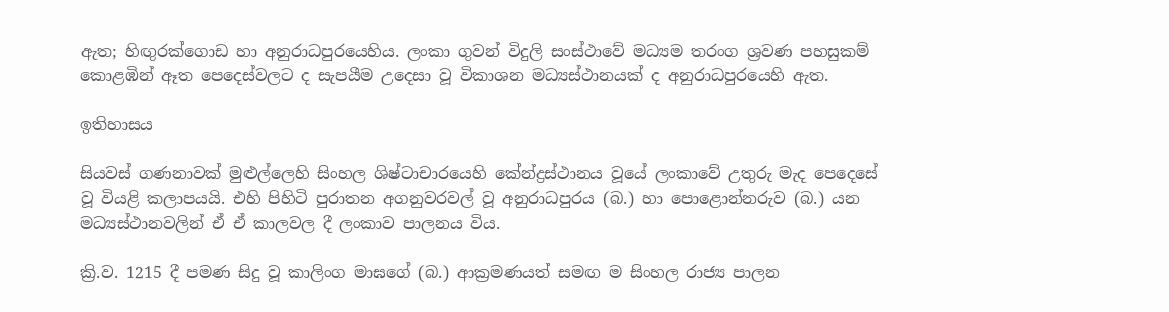ඇත; හිඟුරක්ගොඩ හා අනුරාධපුරයෙහිය. ලංකා ගුවන් විදුලි සංස්ථාවේ මධ්‍යම තරංග ශ්‍රවණ පහසුකම් කොළඹින් ඈත පෙදෙස්වලට ද සැපයීම උදෙසා වූ විකාශන මධ්‍යස්ථානයක් ද අනුරාධපුරයෙහි ඇත.

ඉතිහාසය

සියවස් ගණනාවක් මුළුල්ලෙහි සිංහල ශිෂ්ටාචාරයෙහි කේන්ද්‍රස්ථානය වූයේ ලංකාවේ උතුරු මැද පෙදෙසේ වූ වියළි කලාපයයි. එහි පිහිටි පුරාතන අගනුවරවල් වූ අනුරාධපුරය (බ.) හා පොළොන්නරුව (බ.) යන මධ්‍යස්ථානවලින් ඒ ඒ කාලවල දී ලංකාව පාලනය විය.

ක්‍රි.ව. 1215 දී පමණ සිදු වූ කාලිංග මාඝගේ (බ.) ආක්‍රමණයත් සමඟ ම සිංහල රාජ්‍ය පාලන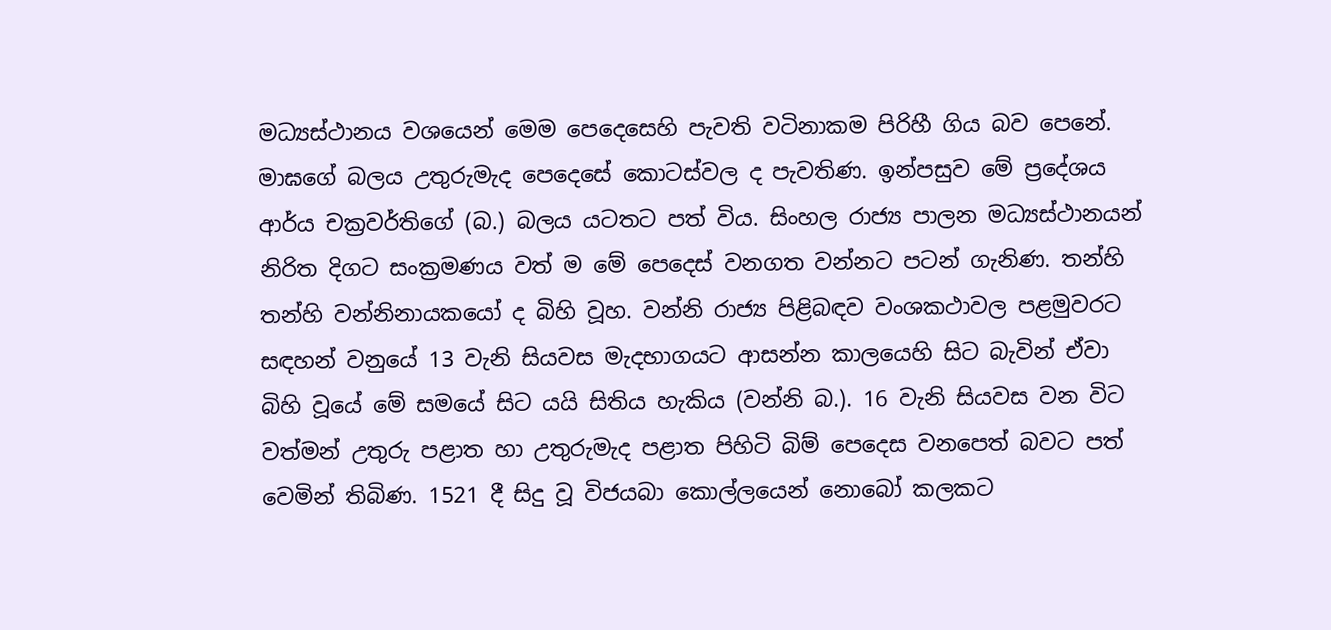මධ්‍යස්ථානය වශයෙන් මෙම පෙදෙසෙහි පැවති වටිනාකම පිරිහී ගිය බව පෙනේ. මාඝගේ බලය උතුරුමැද පෙදෙසේ කොටස්වල ද පැවතිණ. ඉන්පසුව මේ ප්‍රදේශය ආර්ය චක්‍රවර්තිගේ (බ.) බලය යටතට පත් විය. සිංහල රාජ්‍ය පාලන මධ්‍යස්ථානයන් නිරිත දිගට සංක්‍රමණය වත් ම මේ පෙදෙස් වනගත වන්නට පටන් ගැනිණ. තන්හි තන්හි වන්නිනායකයෝ ද බිහි වූහ. වන්නි රාජ්‍ය පිළිබඳව වංශකථාවල පළමුවරට සඳහන් වනුයේ 13 වැනි සියවස මැදභාගයට ආසන්න කාලයෙහි සිට බැවින් ඒවා බිහි වූයේ මේ සමයේ සිට යයි සිතිය හැකිය (වන්නි බ.). 16 වැනි සියවස වන විට වත්මන් උතුරු පළාත හා උතුරුමැද පළාත පිහිටි බිම් පෙදෙස වනපෙත් බවට පත් වෙමින් තිබිණ. 1521 දී සිදු වූ විජයබා කොල්ලයෙන් නොබෝ කලකට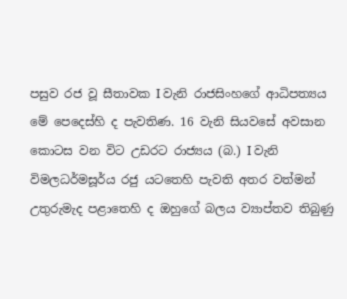පසුව රජ වූ සීතාවක I වැනි රාජසිංහගේ ආධිපත්‍යය මේ පෙදෙස්හි ද පැවතිණ. 16 වැනි සියවසේ අවසාන කොටස වන විට උඩරට රාජ්‍යය (බ.) I වැනි විමලධර්මසූර්ය රජු යටතෙහි පැවති අතර වත්මන් උතුරුමැද පළාතෙහි ද ඔහුගේ බලය ව්‍යාප්තව තිබුණු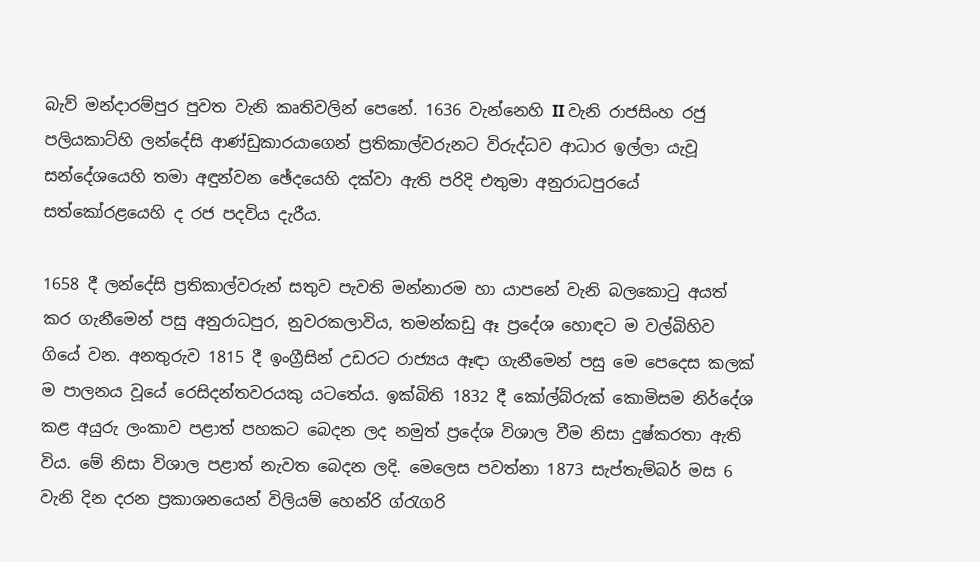බැව් මන්දාරම්පුර පුවත වැනි කෘතිවලින් පෙනේ. 1636 වැන්නෙහි II වැනි රාජසිංහ රජු පලියකාට්හි ලන්දේසි ආණ්ඩුකාරයාගෙන් ප්‍රතිකාල්වරුනට විරුද්ධව ආධාර ඉල්ලා යැවූ සන්දේශයෙහි තමා අඳුන්වන ඡේදයෙහි දක්වා ඇති පරිදි එතුමා අනුරාධපුරයේ සත්කෝරළයෙහි ද රජ පදවිය දැරීය.

1658 දී ලන්දේසි ප්‍රතිකාල්වරුන් සතුව පැවති මන්නාරම හා යාපනේ වැනි බලකොටු අයත් කර ගැනීමෙන් පසු අනුරාධපුර, නුවරකලාවිය, තමන්කඩු ඈ ප්‍රදේශ හොඳට ම වල්බිහිව ගියේ වන. අනතුරුව 1815 දී ඉංග්‍රීසින් උඩරට රාජ්‍යය ඈඳා ගැනීමෙන් පසු මෙ පෙදෙස කලක් ම පාලනය වූයේ රෙසිදන්තවරයකු යටතේය. ඉක්බිති 1832 දී කෝල්බ්රුක් කොමිසම නිර්දේශ කළ අයුරු ලංකාව පළාත් පහකට බෙදන ලද නමුත් ප්‍රදේශ විශාල වීම නිසා දුෂ්කරතා ඇති විය. මේ නිසා විශාල පළාත් නැවත බෙදන ලදි. මෙලෙස පවත්නා 1873 සැප්තැම්බර් මස 6 වැනි දින දරන ප්‍රකාශනයෙන් විලියම් හෙන්රි ග්රැගරි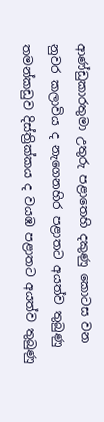ආණ්ඩුකාරතුමා උතුරු පළාතෙහි දකුණු කොටස වන නුවර කලාවිය ද නැගෙනහිර පළාතට අයත්ව තුබුණු තමන්කඩුව දිස්ත්‍රික්කය ද වයඹ පළාතට අයත්ව තුබුණු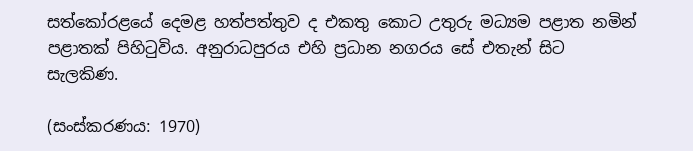සත්කෝරළයේ දෙමළ හත්පත්තුව ද එකතු කොට උතුරු මධ්‍යම පළාත නමින් පළාතක් පිහිටුවිය. අනුරාධපුරය එහි ප්‍රධාන නගරය සේ එතැන් සිට සැලකිණ.

(සංස්කරණය: 1970)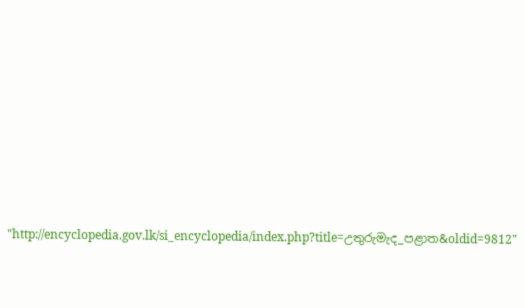"http://encyclopedia.gov.lk/si_encyclopedia/index.php?title=උතුරුමැද_පළාත&oldid=9812"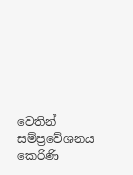වෙතින් සම්ප්‍රවේශනය කෙරිණි